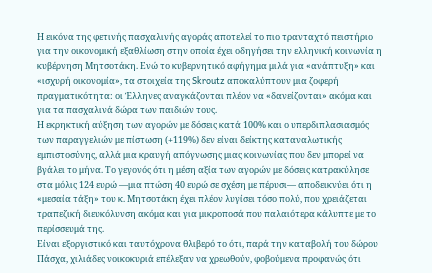Η εικόνα της φετινής πασχαλινής αγοράς αποτελεί το πιο τρανταχτό πειστήριο για την οικονομική εξαθλίωση στην οποία έχει οδηγήσει την ελληνική κοινωνία η κυβέρνηση Μητσοτάκη. Ενώ το κυβερνητικό αφήγημα μιλά για «ανάπτυξη» και «ισχυρή οικονομία», τα στοιχεία της Skroutz αποκαλύπτουν μια ζοφερή πραγματικότητα: οι Έλληνες αναγκάζονται πλέον να «δανείζονται» ακόμα και για τα πασχαλινά δώρα των παιδιών τους.
Η εκρηκτική αύξηση των αγορών με δόσεις κατά 100% και ο υπερδιπλασιασμός των παραγγελιών με πίστωση (+119%) δεν είναι δείκτης καταναλωτικής εμπιστοσύνης, αλλά μια κραυγή απόγνωσης μιας κοινωνίας που δεν μπορεί να βγάλει το μήνα. Το γεγονός ότι η μέση αξία των αγορών με δόσεις κατρακύλησε στα μόλις 124 ευρώ —μια πτώση 40 ευρώ σε σχέση με πέρυσι— αποδεικνύει ότι η «μεσαία τάξη» του κ. Μητσοτάκη έχει πλέον λυγίσει τόσο πολύ, που χρειάζεται τραπεζική διευκόλυνση ακόμα και για μικροποσά που παλαιότερα κάλυπτε με το περίσσευμά της.
Είναι εξοργιστικό και ταυτόχρονα θλιβερό το ότι, παρά την καταβολή του δώρου Πάσχα, χιλιάδες νοικοκυριά επέλεξαν να χρεωθούν, φοβούμενα προφανώς ότι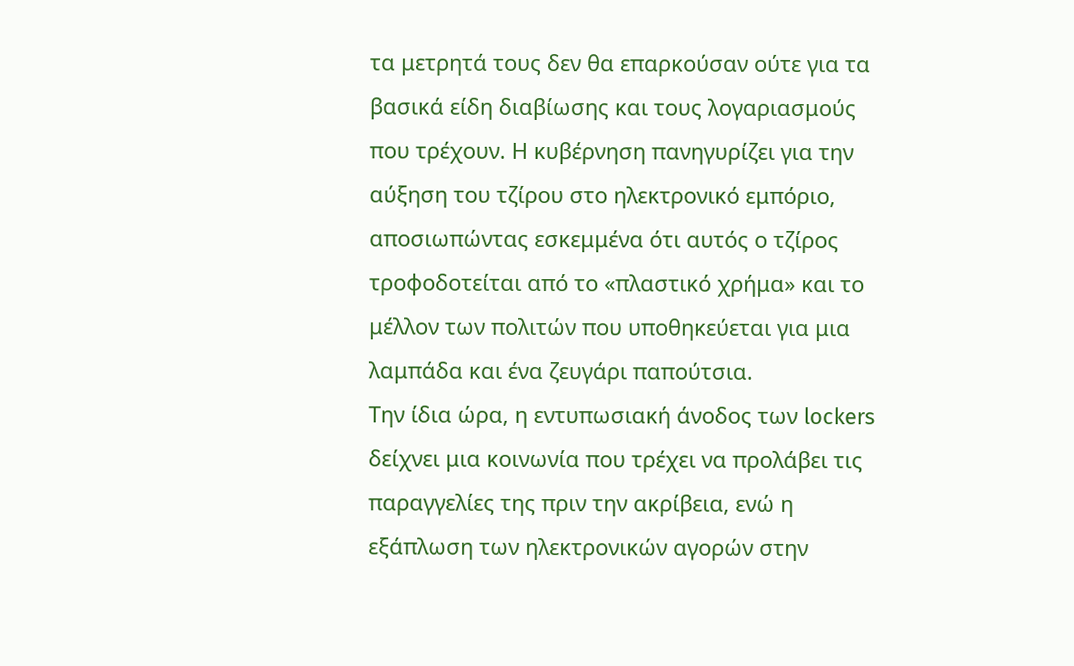τα μετρητά τους δεν θα επαρκούσαν ούτε για τα βασικά είδη διαβίωσης και τους λογαριασμούς που τρέχουν. Η κυβέρνηση πανηγυρίζει για την αύξηση του τζίρου στο ηλεκτρονικό εμπόριο, αποσιωπώντας εσκεμμένα ότι αυτός ο τζίρος τροφοδοτείται από το «πλαστικό χρήμα» και το μέλλον των πολιτών που υποθηκεύεται για μια λαμπάδα και ένα ζευγάρι παπούτσια.
Την ίδια ώρα, η εντυπωσιακή άνοδος των lockers δείχνει μια κοινωνία που τρέχει να προλάβει τις παραγγελίες της πριν την ακρίβεια, ενώ η εξάπλωση των ηλεκτρονικών αγορών στην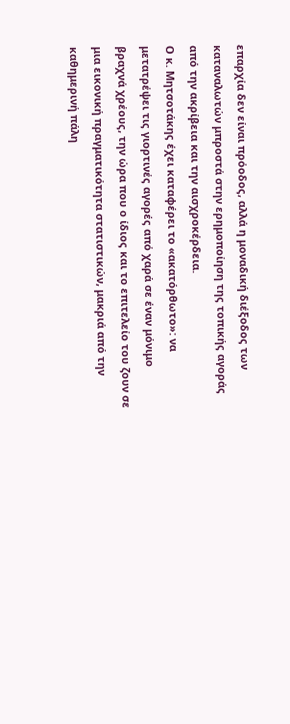επαρχία δεν είναι πρόοδος, αλλά η μοναδική διέξοδος των καταναλωτών μπροστά στην ερημοποίηση της τοπικής αγοράς από την ακρίβεια και την αισχροκέρδεια.
Ο κ. Μητσοτάκης έχει καταφέρει το «ακατόρθωτο»: να μετατρέψει τις γιορτινές αγορές από χαρά σε έναν μόνιμο βραχνά χρέους, την ώρα που ο ίδιος και το επιτελείο του ζουν σε μια εικονική πραγματικότητα στατιστικών, μακριά από την καθημερινή πάλη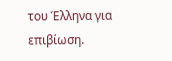του Έλληνα για επιβίωση.